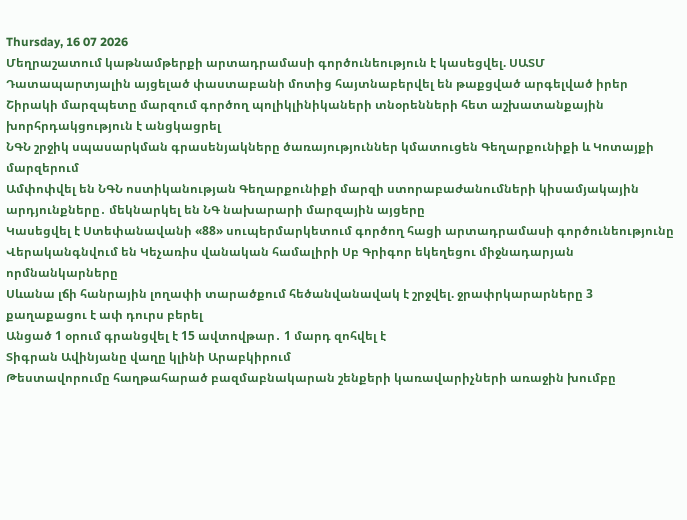Thursday, 16 07 2026
Մեղրաշատում կաթնամթերքի արտադրամասի գործունեություն է կասեցվել. ՍԱՏՄ
Դատապարտյալին այցելած փաստաբանի մոտից հայտնաբերվել են թաքցված արգելված իրեր
Շիրակի մարզպետը մարզում գործող պոլիկլինիկաների տնօրենների հետ աշխատանքային խորհրդակցություն է անցկացրել
ՆԳՆ շրջիկ սպասարկման գրասենյակները ծառայություններ կմատուցեն Գեղարքունիքի և Կոտայքի մարզերում
Ամփոփվել են ՆԳՆ ոստիկանության Գեղարքունիքի մարզի ստորաբաժանումների կիսամյակային արդյունքները․ մեկնարկել են ՆԳ նախարարի մարզային այցերը
Կասեցվել է Ստեփանավանի «88» սուպերմարկետում գործող հացի արտադրամասի գործունեությունը
Վերականգնվում են Կեչառիս վանական համալիրի Սբ Գրիգոր եկեղեցու միջնադարյան որմնանկարները
Սևանա լճի հանրային լողափի տարածքում հեծանվանավակ է շրջվել. ջրափրկարարները 3 քաղաքացու է ափ դուրս բերել
Անցած 1 օրում գրանցվել է 15 ավտովթար․ 1 մարդ զոհվել է
Տիգրան Ավինյանը վաղը կլինի Արաբկիրում
Թեստավորումը հաղթահարած բազմաբնակարան շենքերի կառավարիչների առաջին խումբը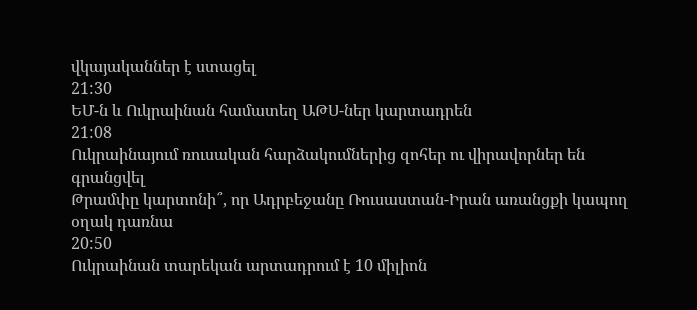վկայականներ է ստացել
21:30
ԵՄ-ն և Ուկրաինան համատեղ ԱԹՍ-ներ կարտադրեն
21:08
Ուկրաինայում ռուսական հարձակումներից զոհեր ու վիրավորներ են գրանցվել
Թրամփը կարտոնի՞, որ Ադրբեջանը Ռուսաստան-Իրան առանցքի կապող օղակ դառնա
20:50
Ուկրաինան տարեկան արտադրում է 10 միլիոն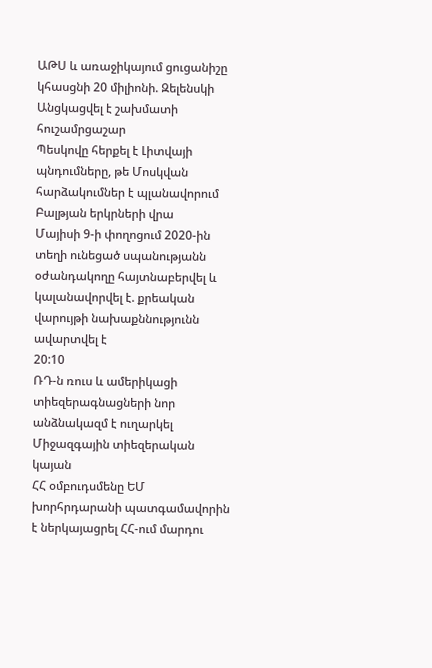ԱԹՍ և առաջիկայում ցուցանիշը կհասցնի 20 միլիոնի. Զելենսկի
Անցկացվել է շախմատի հուշամրցաշար
Պեսկովը հերքել է Լիտվայի պնդումները, թե Մոսկվան հարձակումներ է պլանավորում Բալթյան երկրների վրա
Մայիսի 9-ի փողոցում 2020-ին տեղի ունեցած սպանությանն օժանդակողը հայտնաբերվել և կալանավորվել է. քրեական վարույթի նախաքննությունն ավարտվել է
20:10
ՌԴ-ն ռուս և ամերիկացի տիեզերագնացների նոր անձնակազմ է ուղարկել Միջազգային տիեզերական կայան
ՀՀ օմբուդսմենը ԵՄ խորհրդարանի պատգամավորին է ներկայացրել ՀՀ-ում մարդու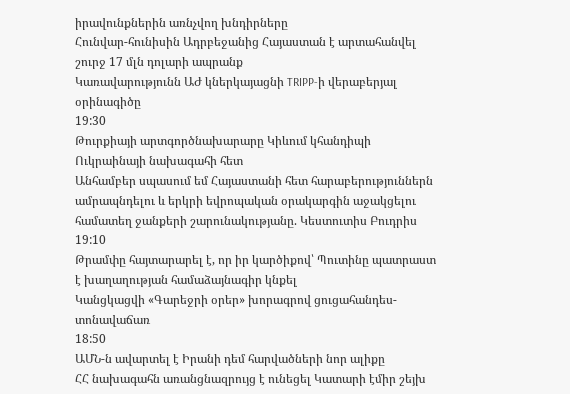իրավունքներին առնչվող խնդիրները
Հունվար-հունիսին Ադրբեջանից Հայաստան է արտահանվել շուրջ 17 մլն դոլարի ապրանք
Կառավարությունն ԱԺ կներկայացնի TRIPP-ի վերաբերյալ օրինագիծը
19:30
Թուրքիայի արտգործնախարարը Կիևում կհանդիպի Ուկրաինայի նախագահի հետ
Անհամբեր սպասում եմ Հայաստանի հետ հարաբերություններն ամրապնդելու և երկրի եվրոպական օրակարգին աջակցելու համատեղ ջանքերի շարունակությանը. Կեստուտիս Բուդրիս
19:10
Թրամփը հայտարարել է, որ իր կարծիքով՝ Պուտինը պատրաստ է խաղաղության համաձայնագիր կնքել
Կանցկացվի «Գարեջրի օրեր» խորագրով ցուցահանդես-տոնավաճառ
18:50
ԱՄՆ-ն ավարտել է Իրանի դեմ հարվածների նոր ալիքը
ՀՀ նախագահն առանցնազրույց է ունեցել Կատարի էմիր շեյխ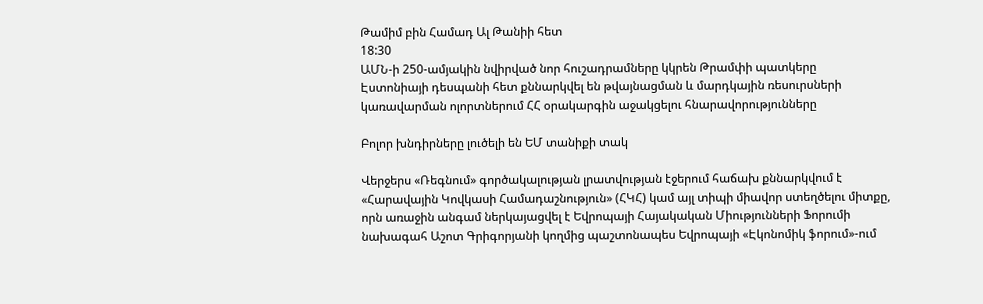Թամիմ բին Համադ Ալ Թանիի հետ
18:30
ԱՄՆ-ի 250-ամյակին նվիրված նոր հուշադրամները կկրեն Թրամփի պատկերը
Էստոնիայի դեսպանի հետ քննարկվել են թվայնացման և մարդկային ռեսուրսների կառավարման ոլորտներում ՀՀ օրակարգին աջակցելու հնարավորությունները

Բոլոր խնդիրները լուծելի են ԵՄ տանիքի տակ

Վերջերս «Ռեգնում» գործակալության լրատվության էջերում հաճախ քննարկվում է «Հարավային Կովկասի Համադաշնություն» (ՀԿՀ) կամ այլ տիպի միավոր ստեղծելու միտքը, որն առաջին անգամ ներկայացվել է Եվրոպայի Հայակական Միությունների Ֆորումի նախագահ Աշոտ Գրիգորյանի կողմից պաշտոնապես Եվրոպայի «Էկոնոմիկ ֆորում»-ում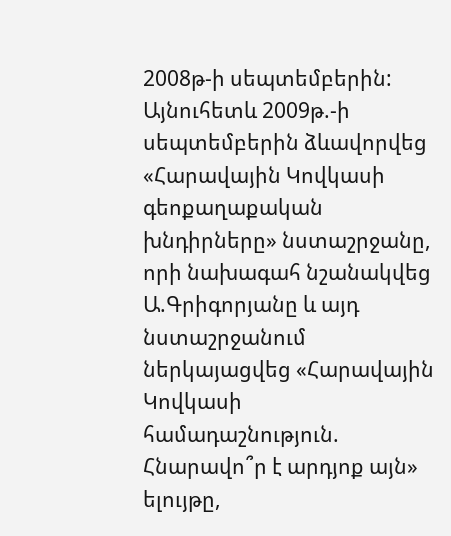2008թ-ի սեպտեմբերին: Այնուհետև 2009թ.-ի սեպտեմբերին ձևավորվեց «Հարավային Կովկասի գեոքաղաքական խնդիրները» նստաշրջանը, որի նախագահ նշանակվեց Ա.Գրիգորյանը և այդ նստաշրջանում ներկայացվեց «Հարավային Կովկասի համադաշնություն. Հնարավո՞ր է արդյոք այն» ելույթը,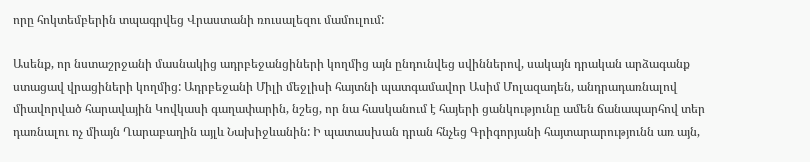որը հոկտեմբերին տպագրվեց Վրաստանի ռուսալեզու մամուլում:

Ասենք, որ նստաշրջանի մասնակից ադրբեջանցիների կողմից այն ընդունվեց սվիններով, սակայն դրական արձագանք ստացավ վրացիների կողմից: Ադրբեջանի Միլի մեջլիսի հայտնի պատգամավոր Ասիմ Մոլազադեն, անդրադառնալով միավորված հարավային Կովկասի գաղափարին, նշեց, որ նա հասկանում է հայերի ցանկությունը ամեն ճանապարհով տեր դառնալու ոչ միայն Ղարաբաղին այլև Նախիջևանին: Ի պատասխան դրան հնչեց Գրիգորյանի հայտարարությունն առ այն,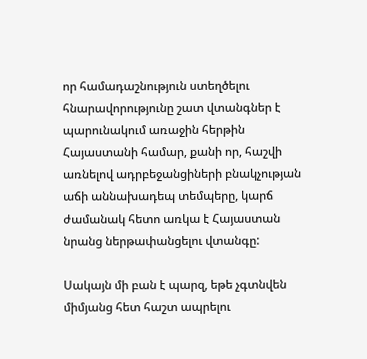որ համադաշնություն ստեղծելու հնարավորությունը շատ վտանգներ է պարունակում առաջին հերթին Հայաստանի համար, քանի որ, հաշվի առնելով ադրբեջանցիների բնակչության աճի աննախադեպ տեմպերը, կարճ ժամանակ հետո առկա է Հայաստան նրանց ներթափանցելու վտանգը:

Սակայն մի բան է պարզ, եթե չգտնվեն միմյանց հետ հաշտ ապրելու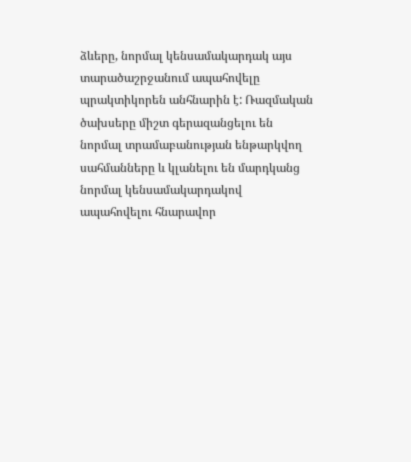ձևերը, նորմալ կենսամակարդակ այս տարածաշրջանում ապահովելը պրակտիկորեն անհնարին է: Ռազմական ծախսերը միշտ գերազանցելու են նորմալ տրամաբանության ենթարկվող սահմանները և կլանելու են մարդկանց նորմալ կենսամակարդակով ապահովելու հնարավոր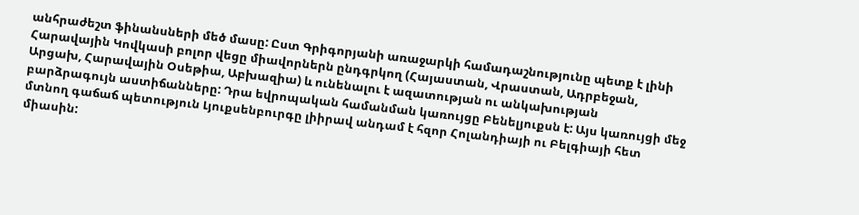անհրաժեշտ ֆինանսների մեծ մասը: Ըստ Գրիգորյանի առաջարկի համադաշնությունը պետք է լինի Հարավային Կովկասի բոլոր վեցը միավորներն ընդգրկող (Հայաստան, Վրաստան, Ադրբեջան, Արցախ, Հարավային Օսեթիա, Աբխազիա) և ունենալու է ազատության ու անկախության բարձրագույն աստիճանները: Դրա եվրոպական համանման կառույցը Բենելյուքսն է: Այս կառույցի մեջ մտնող գաճաճ պետություն Լյուքսենբուրգը լիիրավ անդամ է հզոր Հոլանդիայի ու Բելգիայի հետ միասին: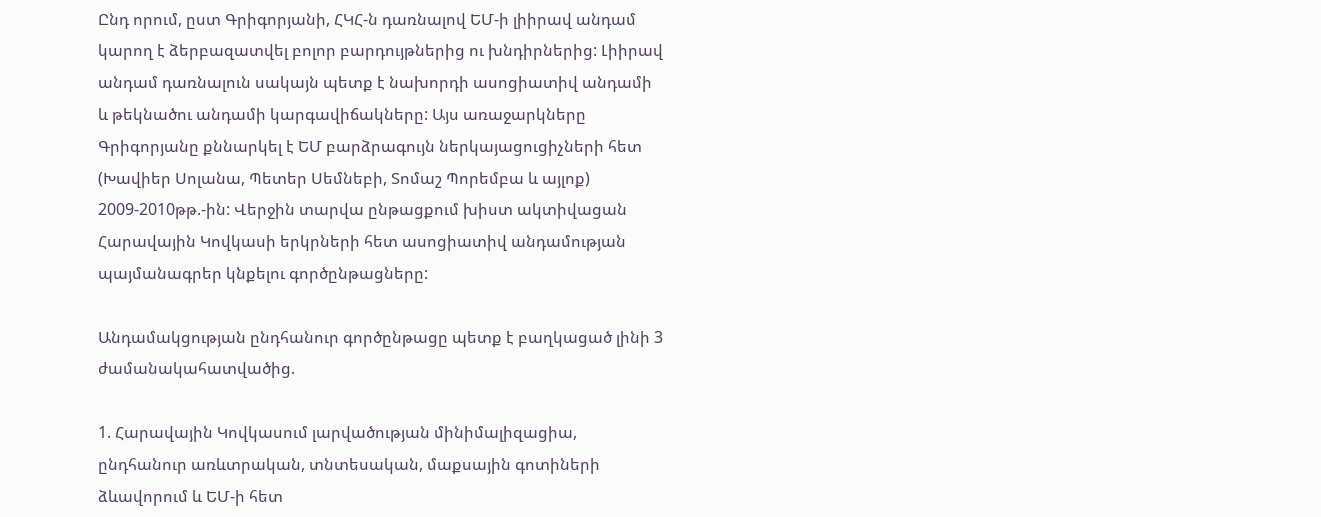Ընդ որում, ըստ Գրիգորյանի, ՀԿՀ-ն դառնալով ԵՄ-ի լիիրավ անդամ կարող է ձերբազատվել բոլոր բարդույթներից ու խնդիրներից: Լիիրավ անդամ դառնալուն սակայն պետք է նախորդի ասոցիատիվ անդամի և թեկնածու անդամի կարգավիճակները: Այս առաջարկները Գրիգորյանը քննարկել է ԵՄ բարձրագույն ներկայացուցիչների հետ (Խավիեր Սոլանա, Պետեր Սեմնեբի, Տոմաշ Պորեմբա և այլոք) 2009-2010թթ.-ին: Վերջին տարվա ընթացքում խիստ ակտիվացան Հարավային Կովկասի երկրների հետ ասոցիատիվ անդամության պայմանագրեր կնքելու գործընթացները:

Անդամակցության ընդհանուր գործընթացը պետք է բաղկացած լինի 3 ժամանակահատվածից.

1. Հարավային Կովկասում լարվածության մինիմալիզացիա, ընդհանուր առևտրական, տնտեսական, մաքսային գոտիների ձևավորում և ԵՄ-ի հետ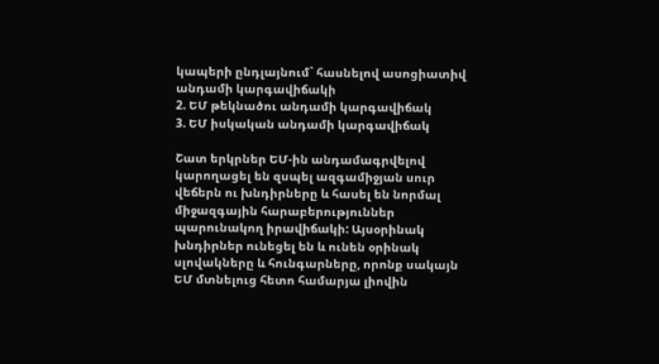կապերի ընդլայնում` հասնելով ասոցիատիվ անդամի կարգավիճակի
2. ԵՄ թեկնածու անդամի կարգավիճակ
3. ԵՄ իսկական անդամի կարգավիճակ

Շատ երկրներ ԵՄ-ին անդամագրվելով կարողացել են զսպել ազգամիջյան սուր վեճերն ու խնդիրները և հասել են նորմալ միջազգային հարաբերություններ պարունակող իրավիճակի: Այսօրինակ խնդիրներ ունեցել են և ունեն օրինակ սլովակները և հունգարները, որոնք սակայն ԵՄ մտնելուց հետո համարյա լիովին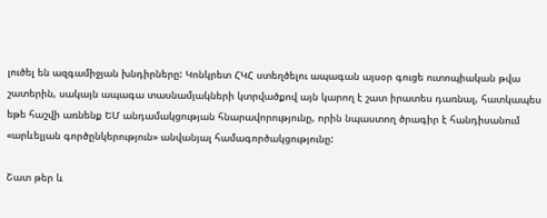լուծել են ազգամիջյան խնդիրները: Կոնկրետ ՀԿՀ ստեղծելու ապագան այսօր գուցե ուտոպիական թվա շատերին, սակայն ապագա տասնամյակների կտրվածքով այն կարող է շատ իրատես դառնալ, հատկապես եթե հաշվի առնենք ԵՄ անդամակցության հնարավորությունը, որին նպաստող ծրագիր է հանդիսանում «արևելյան գործընկերություն» անվանյալ համագործակցությունը:

Շատ թեր և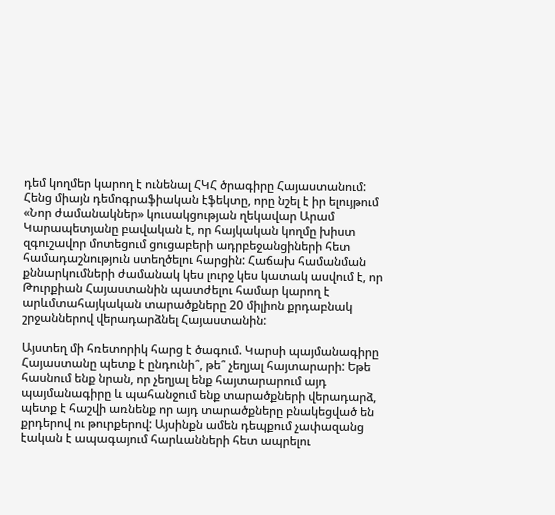դեմ կողմեր կարող է ունենալ ՀԿՀ ծրագիրը Հայաստանում: Հենց միայն դեմոգրաֆիական էֆեկտը, որը նշել է իր ելույթում «Նոր ժամանակներ» կուսակցության ղեկավար Արամ Կարապետյանը բավական է, որ հայկական կողմը խիստ զգուշավոր մոտեցում ցուցաբերի ադրբեջանցիների հետ համադաշնություն ստեղծելու հարցին: Հաճախ համանման քննարկումների ժամանակ կես լուրջ կես կատակ ասվում է, որ Թուրքիան Հայաստանին պատժելու համար կարող է արևմտահայկական տարածքները 20 միլիոն քրդաբնակ շրջաններով վերադարձնել Հայաստանին:

Այստեղ մի հռետորիկ հարց է ծագում. Կարսի պայմանագիրը Հայաստանը պետք է ընդունի՞, թե՞ չեղյալ հայտարարի: Եթե հասնում ենք նրան, որ չեղյալ ենք հայտարարում այդ պայմանագիրը և պահանջում ենք տարածքների վերադարձ, պետք է հաշվի առնենք որ այդ տարածքները բնակեցված են քրդերով ու թուրքերով: Այսինքն ամեն դեպքում չափազանց էական է ապագայում հարևանների հետ ապրելու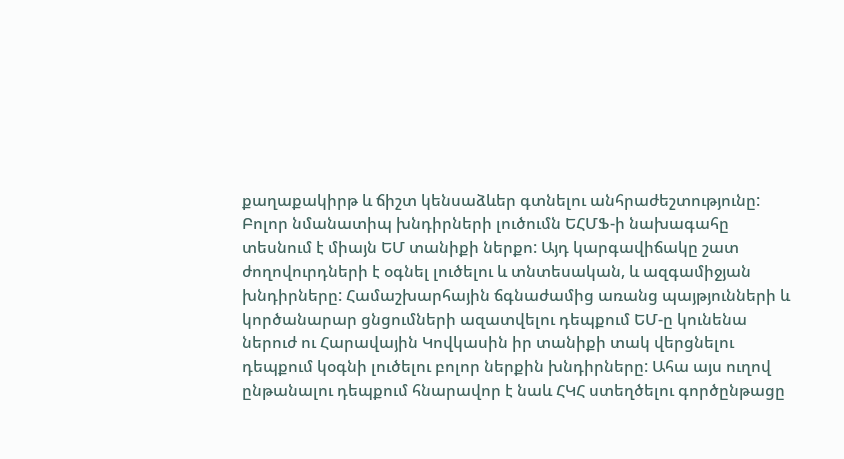քաղաքակիրթ և ճիշտ կենսաձևեր գտնելու անհրաժեշտությունը: Բոլոր նմանատիպ խնդիրների լուծումն ԵՀՄՖ-ի նախագահը տեսնում է միայն ԵՄ տանիքի ներքո: Այդ կարգավիճակը շատ ժողովուրդների է օգնել լուծելու և տնտեսական, և ազգամիջյան խնդիրները: Համաշխարհային ճգնաժամից առանց պայթյունների և կործանարար ցնցումների ազատվելու դեպքում ԵՄ-ը կունենա ներուժ ու Հարավային Կովկասին իր տանիքի տակ վերցնելու դեպքում կօգնի լուծելու բոլոր ներքին խնդիրները: Ահա այս ուղով ընթանալու դեպքում հնարավոր է նաև ՀԿՀ ստեղծելու գործընթացը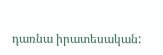դառնա իրատեսական: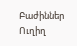Բաժիններ
Ուղիղ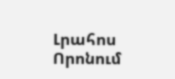Լրահոս
Որոնում